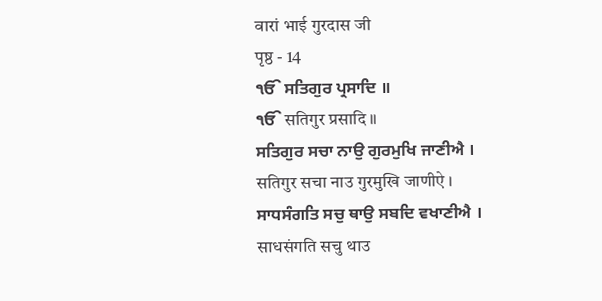वारां भाई गुरदास जी
पृष्ठ - 14
ੴ ਸਤਿਗੁਰ ਪ੍ਰਸਾਦਿ ॥
ੴ सतिगुर प्रसादि ॥
ਸਤਿਗੁਰ ਸਚਾ ਨਾਉ ਗੁਰਮੁਖਿ ਜਾਣੀਐ ।
सतिगुर सचा नाउ गुरमुखि जाणीऐ ।
ਸਾਧਸੰਗਤਿ ਸਚੁ ਥਾਉ ਸਬਦਿ ਵਖਾਣੀਐ ।
साधसंगति सचु थाउ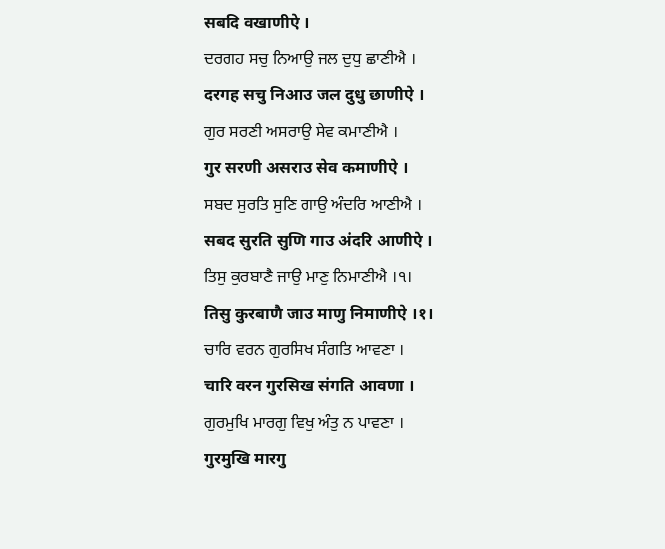सबदि वखाणीऐ ।
ਦਰਗਹ ਸਚੁ ਨਿਆਉ ਜਲ ਦੁਧੁ ਛਾਣੀਐ ।
दरगह सचु निआउ जल दुधु छाणीऐ ।
ਗੁਰ ਸਰਣੀ ਅਸਰਾਉ ਸੇਵ ਕਮਾਣੀਐ ।
गुर सरणी असराउ सेव कमाणीऐ ।
ਸਬਦ ਸੁਰਤਿ ਸੁਣਿ ਗਾਉ ਅੰਦਰਿ ਆਣੀਐ ।
सबद सुरति सुणि गाउ अंदरि आणीऐ ।
ਤਿਸੁ ਕੁਰਬਾਣੈ ਜਾਉ ਮਾਣੁ ਨਿਮਾਣੀਐ ।੧।
तिसु कुरबाणै जाउ माणु निमाणीऐ ।१।
ਚਾਰਿ ਵਰਨ ਗੁਰਸਿਖ ਸੰਗਤਿ ਆਵਣਾ ।
चारि वरन गुरसिख संगति आवणा ।
ਗੁਰਮੁਖਿ ਮਾਰਗੁ ਵਿਖੁ ਅੰਤੁ ਨ ਪਾਵਣਾ ।
गुरमुखि मारगु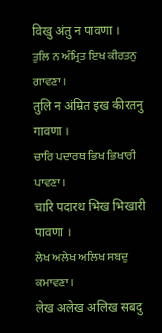विखु अंतु न पावणा ।
ਤੁਲਿ ਨ ਅੰਮ੍ਰਿਤ ਇਖ ਕੀਰਤਨੁ ਗਾਵਣਾ ।
तुलि न अंम्रित इख कीरतनु गावणा ।
ਚਾਰਿ ਪਦਾਰਥ ਭਿਖ ਭਿਖਾਰੀ ਪਾਵਣਾ ।
चारि पदारथ भिख भिखारी पावणा ।
ਲੇਖ ਅਲੇਖ ਅਲਿਖ ਸਬਦੁ ਕਮਾਵਣਾ ।
लेख अलेख अलिख सबदु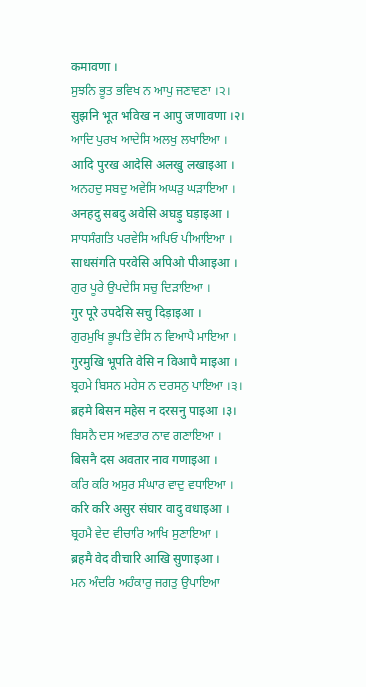कमावणा ।
ਸੁਝਨਿ ਭੂਤ ਭਵਿਖ ਨ ਆਪੁ ਜਣਾਵਣਾ ।੨।
सुझनि भूत भविख न आपु जणावणा ।२।
ਆਦਿ ਪੁਰਖ ਆਦੇਸਿ ਅਲਖੁ ਲਖਾਇਆ ।
आदि पुरख आदेसि अलखु लखाइआ ।
ਅਨਹਦੁ ਸਬਦੁ ਅਵੇਸਿ ਅਘੜੁ ਘੜਾਇਆ ।
अनहदु सबदु अवेसि अघड़ु घड़ाइआ ।
ਸਾਧਸੰਗਤਿ ਪਰਵੇਸਿ ਅਪਿਓ ਪੀਆਇਆ ।
साधसंगति परवेसि अपिओ पीआइआ ।
ਗੁਰ ਪੂਰੇ ਉਪਦੇਸਿ ਸਚੁ ਦਿੜਾਇਆ ।
गुर पूरे उपदेसि सचु दिड़ाइआ ।
ਗੁਰਮੁਖਿ ਭੂਪਤਿ ਵੇਸਿ ਨ ਵਿਆਪੈ ਮਾਇਆ ।
गुरमुखि भूपति वेसि न विआपै माइआ ।
ਬ੍ਰਹਮੇ ਬਿਸਨ ਮਹੇਸ ਨ ਦਰਸਨੁ ਪਾਇਆ ।੩।
ब्रहमे बिसन महेस न दरसनु पाइआ ।३।
ਬਿਸਨੈ ਦਸ ਅਵਤਾਰ ਨਾਵ ਗਣਾਇਆ ।
बिसनै दस अवतार नाव गणाइआ ।
ਕਰਿ ਕਰਿ ਅਸੁਰ ਸੰਘਾਰ ਵਾਦੁ ਵਧਾਇਆ ।
करि करि असुर संघार वादु वधाइआ ।
ਬ੍ਰਹਮੈ ਵੇਦ ਵੀਚਾਰਿ ਆਖਿ ਸੁਣਾਇਆ ।
ब्रहमै वेद वीचारि आखि सुणाइआ ।
ਮਨ ਅੰਦਰਿ ਅਹੰਕਾਰੁ ਜਗਤੁ ਉਪਾਇਆ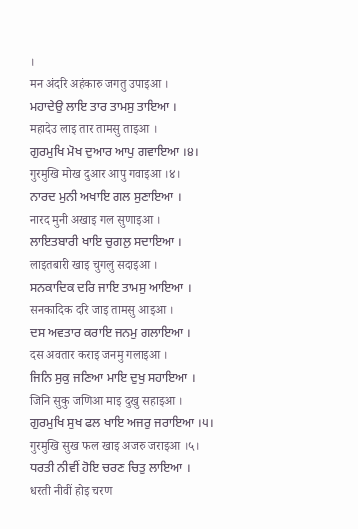।
मन अंदरि अहंकारु जगतु उपाइआ ।
ਮਹਾਦੇਉ ਲਾਇ ਤਾਰ ਤਾਮਸੁ ਤਾਇਆ ।
महादेउ लाइ तार तामसु ताइआ ।
ਗੁਰਮੁਖਿ ਮੋਖ ਦੁਆਰ ਆਪੁ ਗਵਾਇਆ ।੪।
गुरमुखि मोख दुआर आपु गवाइआ ।४।
ਨਾਰਦ ਮੁਨੀ ਅਖਾਇ ਗਲ ਸੁਣਾਇਆ ।
नारद मुनी अखाइ गल सुणाइआ ।
ਲਾਇਤਬਾਰੀ ਖਾਇ ਚੁਗਲੁ ਸਦਾਇਆ ।
लाइतबारी खाइ चुगलु सदाइआ ।
ਸਨਕਾਦਿਕ ਦਰਿ ਜਾਇ ਤਾਮਸੁ ਆਇਆ ।
सनकादिक दरि जाइ तामसु आइआ ।
ਦਸ ਅਵਤਾਰ ਕਰਾਇ ਜਨਮੁ ਗਲਾਇਆ ।
दस अवतार कराइ जनमु गलाइआ ।
ਜਿਨਿ ਸੁਕੁ ਜਣਿਆ ਮਾਇ ਦੁਖੁ ਸਹਾਇਆ ।
जिनि सुकु जणिआ माइ दुखु सहाइआ ।
ਗੁਰਮੁਖਿ ਸੁਖ ਫਲ ਖਾਇ ਅਜਰੁ ਜਰਾਇਆ ।੫।
गुरमुखि सुख फल खाइ अजरु जराइआ ।५।
ਧਰਤੀ ਨੀਵੀਂ ਹੋਇ ਚਰਣ ਚਿਤੁ ਲਾਇਆ ।
धरती नीवीं होइ चरण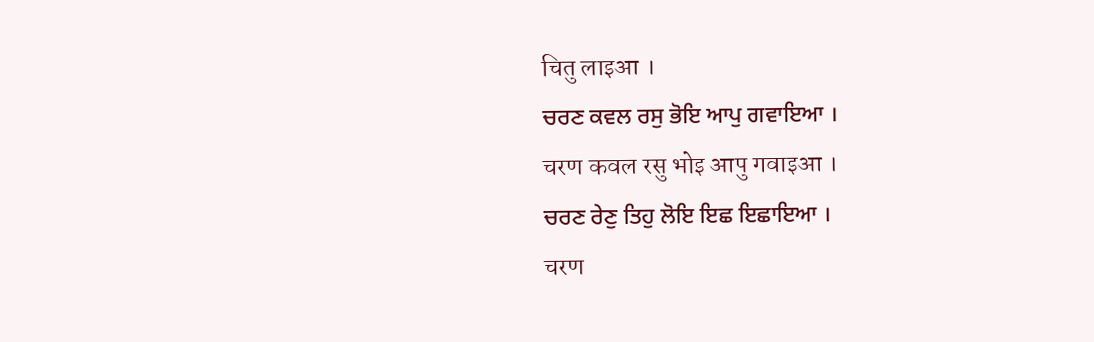चितु लाइआ ।
ਚਰਣ ਕਵਲ ਰਸੁ ਭੋਇ ਆਪੁ ਗਵਾਇਆ ।
चरण कवल रसु भोइ आपु गवाइआ ।
ਚਰਣ ਰੇਣੁ ਤਿਹੁ ਲੋਇ ਇਛ ਇਛਾਇਆ ।
चरण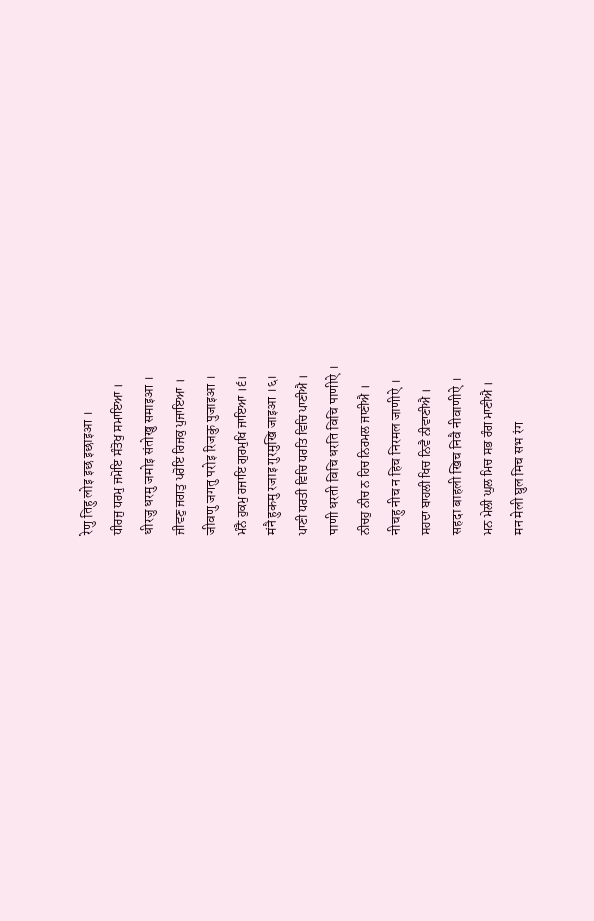रेणु तिहु लोइ इछ इछाइआ ।
ਧੀਰਜੁ ਧਰਮੁ ਜਮੋਇ ਸੰਤੋਖੁ ਸਮਾਇਆ ।
धीरजु धरमु जमोइ संतोखु समाइआ ।
ਜੀਵਣੁ ਜਗਤੁ ਪਰੋਇ ਰਿਜਕੁ ਪੁਜਾਇਆ ।
जीवणु जगतु परोइ रिजकु पुजाइआ ।
ਮੰਨੈ ਹੁਕਮੁ ਰਜਾਇ ਗੁਰਮੁਖਿ ਜਾਇਆ ।੬।
मंनै हुकमु रजाइ गुरमुखि जाइआ ।६।
ਪਾਣੀ ਧਰਤੀ ਵਿਚਿ ਧਰਤਿ ਵਿਚਿ ਪਾਣੀਐ ।
पाणी धरती विचि धरति विचि पाणीऐ ।
ਨੀਚਹੁ ਨੀਚ ਨ ਹਿਚ ਨਿਰਮਲ ਜਾਣੀਐ ।
नीचहु नीच न हिच निरमल जाणीऐ ।
ਸਹਦਾ ਬਾਹਲੀ ਖਿਚ ਨਿਵੈ ਨੀਵਾਣੀਐ ।
सहदा बाहली खिच निवै नीवाणीऐ ।
ਮਨ ਮੇਲੀ ਘੁਲ ਮਿਚ ਸਭ ਰੰਗ ਮਾਣੀਐ ।
मन मेली घुल मिच सभ रंग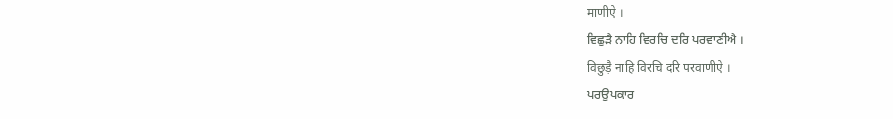माणीऐ ।
ਵਿਛੁੜੈ ਨਾਹਿ ਵਿਰਚਿ ਦਰਿ ਪਰਵਾਣੀਐ ।
विछुड़ै नाहि विरचि दरि परवाणीऐ ।
ਪਰਉਪਕਾਰ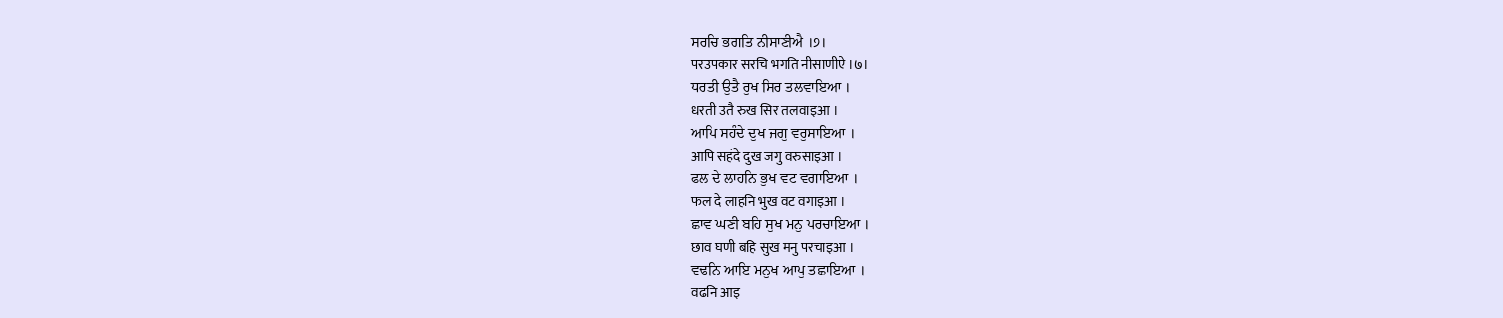ਸਰਚਿ ਭਗਤਿ ਨੀਸਾਣੀਐ ।੭।
परउपकार सरचि भगति नीसाणीऐ ।७।
ਧਰਤੀ ਉਤੈ ਰੁਖ ਸਿਰ ਤਲਵਾਇਆ ।
धरती उतै रुख सिर तलवाइआ ।
ਆਪਿ ਸਹੰਦੇ ਦੁਖ ਜਗੁ ਵਰੁਸਾਇਆ ।
आपि सहंदे दुख जगु वरुसाइआ ।
ਫਲ ਦੇ ਲਾਹਨਿ ਭੁਖ ਵਟ ਵਗਾਇਆ ।
फल दे लाहनि भुख वट वगाइआ ।
ਛਾਵ ਘਣੀ ਬਹਿ ਸੁਖ ਮਨੁ ਪਰਚਾਇਆ ।
छाव घणी बहि सुख मनु परचाइआ ।
ਵਢਨਿ ਆਇ ਮਨੁਖ ਆਪੁ ਤਛਾਇਆ ।
वढनि आइ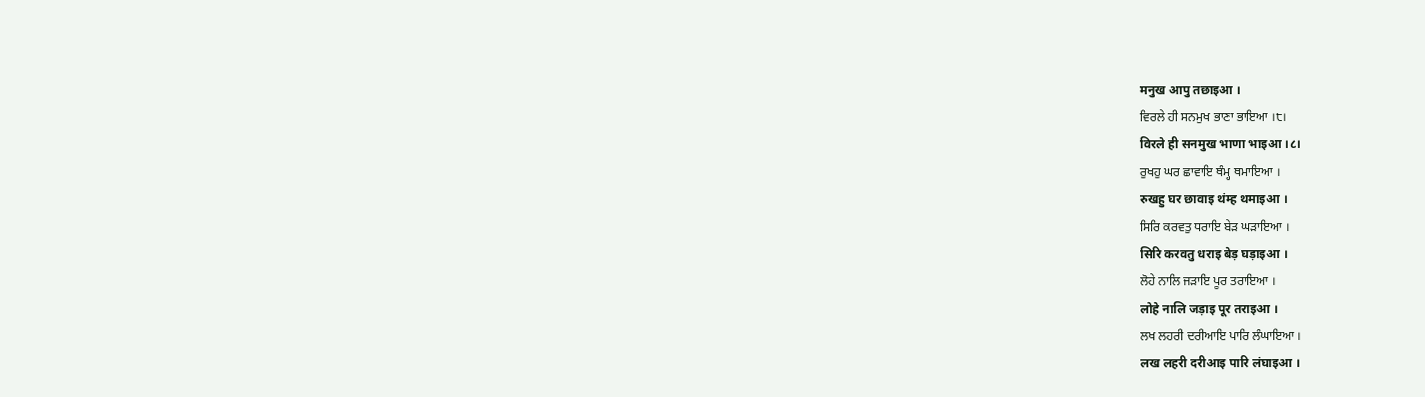मनुख आपु तछाइआ ।
ਵਿਰਲੇ ਹੀ ਸਨਮੁਖ ਭਾਣਾ ਭਾਇਆ ।੮।
विरले ही सनमुख भाणा भाइआ ।८।
ਰੁਖਹੁ ਘਰ ਛਾਵਾਇ ਥੰਮ੍ਹ ਥਮਾਇਆ ।
रुखहु घर छावाइ थंम्ह थमाइआ ।
ਸਿਰਿ ਕਰਵਤੁ ਧਰਾਇ ਬੇੜ ਘੜਾਇਆ ।
सिरि करवतु धराइ बेड़ घड़ाइआ ।
ਲੋਹੇ ਨਾਲਿ ਜੜਾਇ ਪੂਰ ਤਰਾਇਆ ।
लोहे नालि जड़ाइ पूर तराइआ ।
ਲਖ ਲਹਰੀ ਦਰੀਆਇ ਪਾਰਿ ਲੰਘਾਇਆ ।
लख लहरी दरीआइ पारि लंघाइआ ।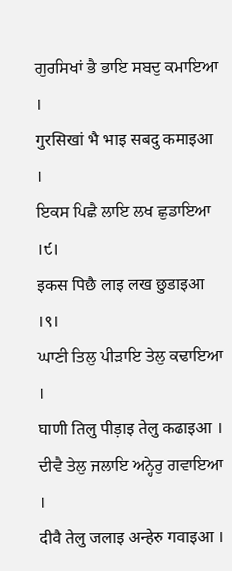ਗੁਰਸਿਖਾਂ ਭੈ ਭਾਇ ਸਬਦੁ ਕਮਾਇਆ ।
गुरसिखां भै भाइ सबदु कमाइआ ।
ਇਕਸ ਪਿਛੈ ਲਾਇ ਲਖ ਛੁਡਾਇਆ ।੯।
इकस पिछै लाइ लख छुडाइआ ।९।
ਘਾਣੀ ਤਿਲੁ ਪੀੜਾਇ ਤੇਲੁ ਕਢਾਇਆ ।
घाणी तिलु पीड़ाइ तेलु कढाइआ ।
ਦੀਵੈ ਤੇਲੁ ਜਲਾਇ ਅਨ੍ਹੇਰੁ ਗਵਾਇਆ ।
दीवै तेलु जलाइ अन्हेरु गवाइआ ।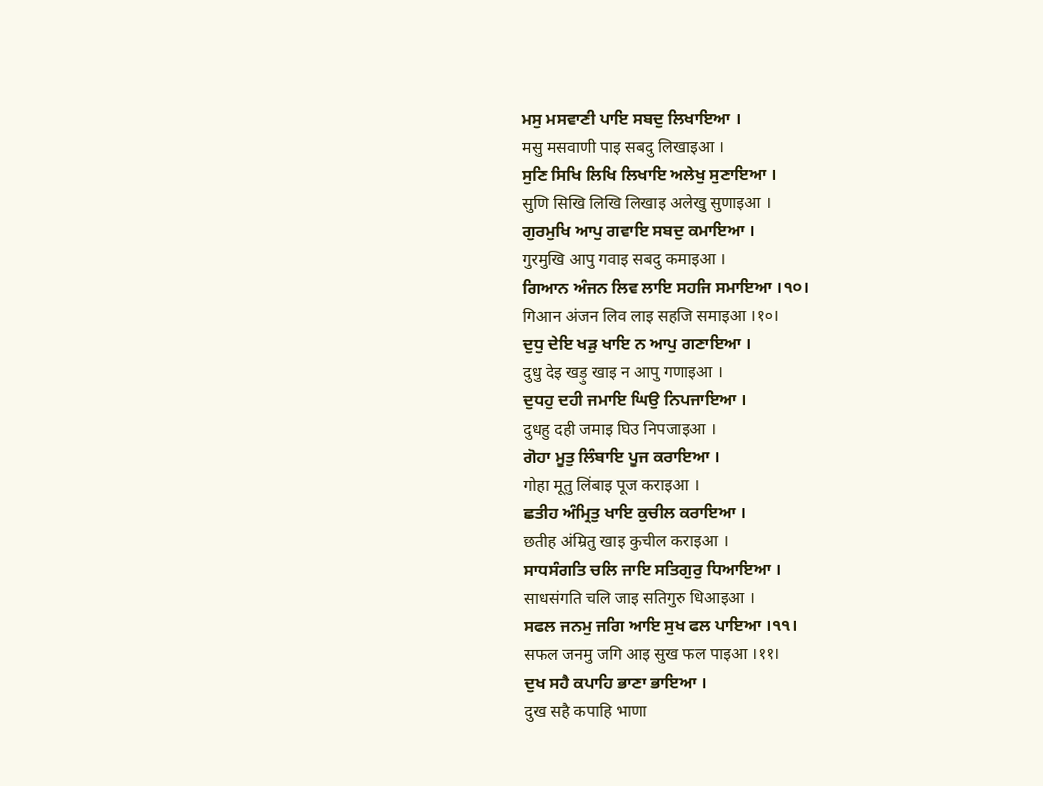ਮਸੁ ਮਸਵਾਣੀ ਪਾਇ ਸਬਦੁ ਲਿਖਾਇਆ ।
मसु मसवाणी पाइ सबदु लिखाइआ ।
ਸੁਣਿ ਸਿਖਿ ਲਿਖਿ ਲਿਖਾਇ ਅਲੇਖੁ ਸੁਣਾਇਆ ।
सुणि सिखि लिखि लिखाइ अलेखु सुणाइआ ।
ਗੁਰਮੁਖਿ ਆਪੁ ਗਵਾਇ ਸਬਦੁ ਕਮਾਇਆ ।
गुरमुखि आपु गवाइ सबदु कमाइआ ।
ਗਿਆਨ ਅੰਜਨ ਲਿਵ ਲਾਇ ਸਹਜਿ ਸਮਾਇਆ ।੧੦।
गिआन अंजन लिव लाइ सहजि समाइआ ।१०।
ਦੁਧੁ ਦੇਇ ਖੜੁ ਖਾਇ ਨ ਆਪੁ ਗਣਾਇਆ ।
दुधु देइ खड़ु खाइ न आपु गणाइआ ।
ਦੁਧਹੁ ਦਹੀ ਜਮਾਇ ਘਿਉ ਨਿਪਜਾਇਆ ।
दुधहु दही जमाइ घिउ निपजाइआ ।
ਗੋਹਾ ਮੂਤੁ ਲਿੰਬਾਇ ਪੂਜ ਕਰਾਇਆ ।
गोहा मूतु लिंबाइ पूज कराइआ ।
ਛਤੀਹ ਅੰਮ੍ਰਿਤੁ ਖਾਇ ਕੁਚੀਲ ਕਰਾਇਆ ।
छतीह अंम्रितु खाइ कुचील कराइआ ।
ਸਾਧਸੰਗਤਿ ਚਲਿ ਜਾਇ ਸਤਿਗੁਰੁ ਧਿਆਇਆ ।
साधसंगति चलि जाइ सतिगुरु धिआइआ ।
ਸਫਲ ਜਨਮੁ ਜਗਿ ਆਇ ਸੁਖ ਫਲ ਪਾਇਆ ।੧੧।
सफल जनमु जगि आइ सुख फल पाइआ ।११।
ਦੁਖ ਸਹੈ ਕਪਾਹਿ ਭਾਣਾ ਭਾਇਆ ।
दुख सहै कपाहि भाणा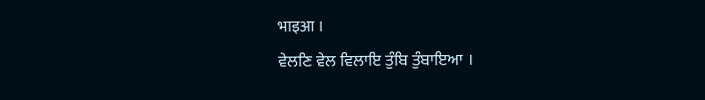भाइआ ।
ਵੇਲਣਿ ਵੇਲ ਵਿਲਾਇ ਤੁੰਬਿ ਤੁੰਬਾਇਆ ।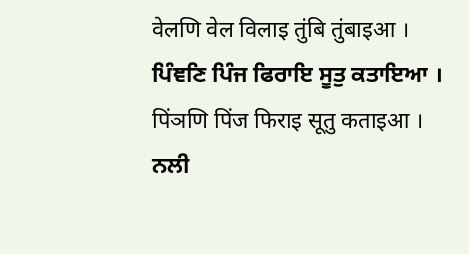वेलणि वेल विलाइ तुंबि तुंबाइआ ।
ਪਿੰਞਣਿ ਪਿੰਜ ਫਿਰਾਇ ਸੂਤੁ ਕਤਾਇਆ ।
पिंञणि पिंज फिराइ सूतु कताइआ ।
ਨਲੀ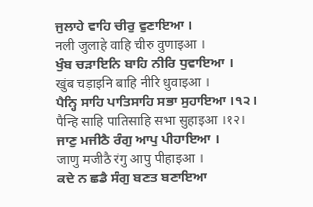ਜੁਲਾਹੇ ਵਾਹਿ ਚੀਰੁ ਵੁਣਾਇਆ ।
नली जुलाहे वाहि चीरु वुणाइआ ।
ਖੁੰਬ ਚੜਾਇਨਿ ਬਾਹਿ ਨੀਰਿ ਧੁਵਾਇਆ ।
खुंब चड़ाइनि बाहि नीरि धुवाइआ ।
ਪੈਨ੍ਹਿ ਸਾਹਿ ਪਾਤਿਸਾਹਿ ਸਭਾ ਸੁਹਾਇਆ ।੧੨।
पैन्हि साहि पातिसाहि सभा सुहाइआ ।१२।
ਜਾਣੁ ਮਜੀਠੈ ਰੰਗੁ ਆਪੁ ਪੀਹਾਇਆ ।
जाणु मजीठै रंगु आपु पीहाइआ ।
ਕਦੇ ਨ ਛਡੈ ਸੰਗੁ ਬਣਤ ਬਣਾਇਆ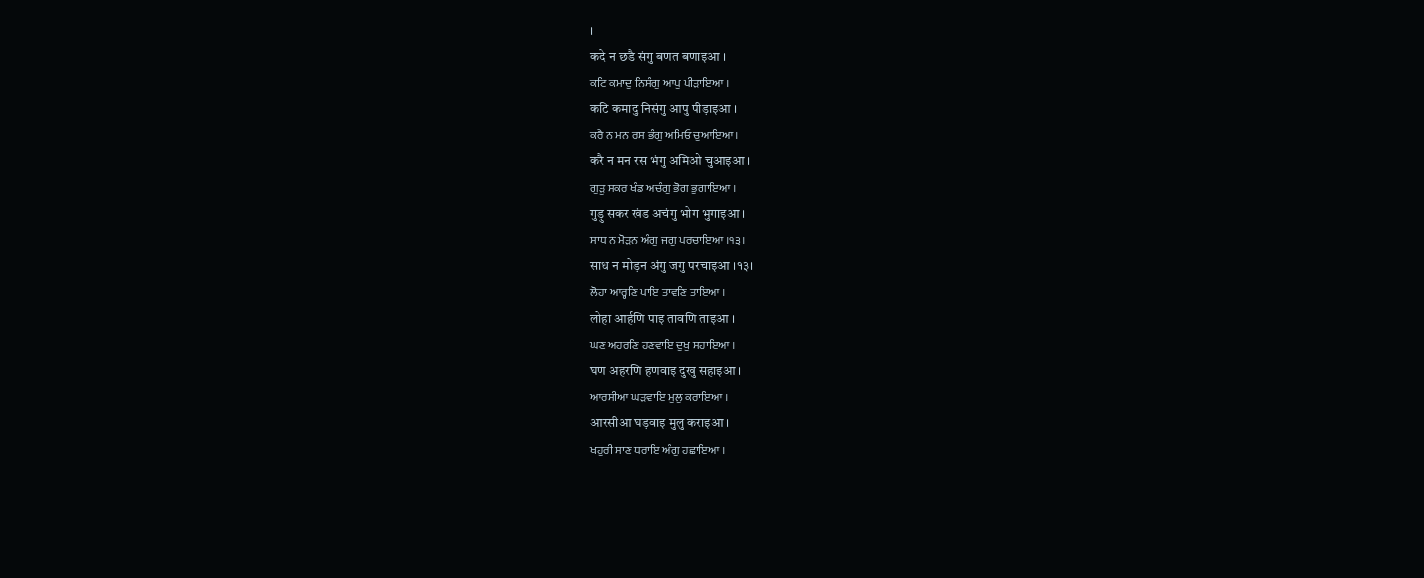।
कदे न छडै संगु बणत बणाइआ ।
ਕਟਿ ਕਮਾਦੁ ਨਿਸੰਗੁ ਆਪੁ ਪੀੜਾਇਆ ।
कटि कमादु निसंगु आपु पीड़ाइआ ।
ਕਰੈ ਨ ਮਨ ਰਸ ਭੰਗੁ ਅਮਿਓ ਚੁਆਇਆ ।
करै न मन रस भंगु अमिओ चुआइआ ।
ਗੁੜੁ ਸਕਰ ਖੰਡ ਅਚੰਗੁ ਭੋਗ ਭੁਗਾਇਆ ।
गुड़ु सकर खंड अचंगु भोग भुगाइआ ।
ਸਾਧ ਨ ਮੋੜਨ ਅੰਗੁ ਜਗੁ ਪਰਚਾਇਆ ।੧੩।
साध न मोड़न अंगु जगु परचाइआ ।१३।
ਲੋਹਾ ਆਰ੍ਹਣਿ ਪਾਇ ਤਾਵਣਿ ਤਾਇਆ ।
लोहा आर्हणि पाइ तावणि ताइआ ।
ਘਣ ਅਹਰਣਿ ਹਣਵਾਇ ਦੁਖੁ ਸਹਾਇਆ ।
घण अहरणि हणवाइ दुखु सहाइआ ।
ਆਰਸੀਆ ਘੜਵਾਇ ਮੁਲੁ ਕਰਾਇਆ ।
आरसीआ घड़वाइ मुलु कराइआ ।
ਖਹੁਰੀ ਸਾਣ ਧਰਾਇ ਅੰਗੁ ਹਛਾਇਆ ।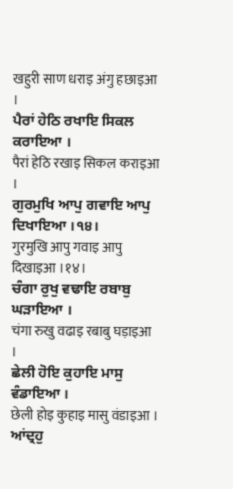खहुरी साण धराइ अंगु हछाइआ ।
ਪੈਰਾਂ ਹੇਠਿ ਰਖਾਇ ਸਿਕਲ ਕਰਾਇਆ ।
पैरां हेठि रखाइ सिकल कराइआ ।
ਗੁਰਮੁਖਿ ਆਪੁ ਗਵਾਇ ਆਪੁ ਦਿਖਾਇਆ ।੧੪।
गुरमुखि आपु गवाइ आपु दिखाइआ ।१४।
ਚੰਗਾ ਰੁਖੁ ਵਢਾਇ ਰਬਾਬੁ ਘੜਾਇਆ ।
चंगा रुखु वढाइ रबाबु घड़ाइआ ।
ਛੇਲੀ ਹੋਇ ਕੁਹਾਇ ਮਾਸੁ ਵੰਡਾਇਆ ।
छेली होइ कुहाइ मासु वंडाइआ ।
ਆਂਦ੍ਰਹੁ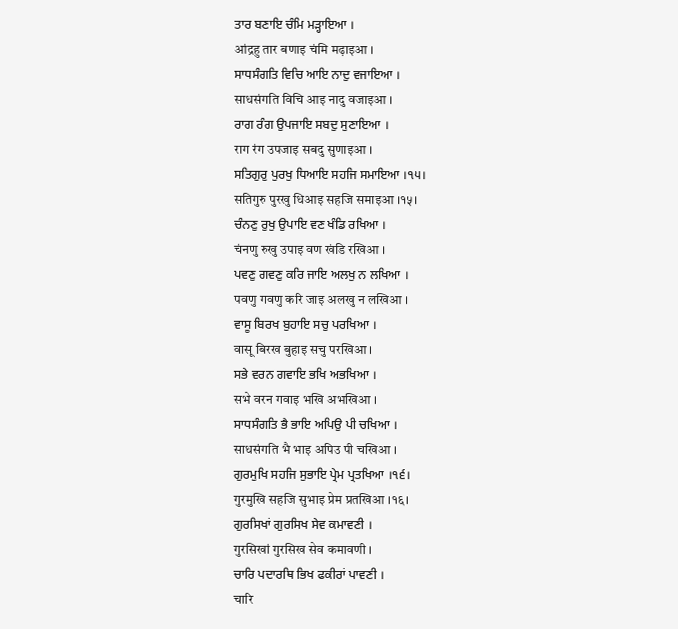ਤਾਰ ਬਣਾਇ ਚੰਮਿ ਮੜ੍ਹਾਇਆ ।
आंद्रहु तार बणाइ चंमि मढ़ाइआ ।
ਸਾਧਸੰਗਤਿ ਵਿਚਿ ਆਇ ਨਾਦੁ ਵਜਾਇਆ ।
साधसंगति विचि आइ नादु वजाइआ ।
ਰਾਗ ਰੰਗ ਉਪਜਾਇ ਸਬਦੁ ਸੁਣਾਇਆ ।
राग रंग उपजाइ सबदु सुणाइआ ।
ਸਤਿਗੁਰੁ ਪੁਰਖੁ ਧਿਆਇ ਸਹਜਿ ਸਮਾਇਆ ।੧੫।
सतिगुरु पुरखु धिआइ सहजि समाइआ ।१५।
ਚੰਨਣੁ ਰੁਖੁ ਉਪਾਇ ਵਣ ਖੰਡਿ ਰਖਿਆ ।
चंनणु रुखु उपाइ वण खंडि रखिआ ।
ਪਵਣੁ ਗਵਣੁ ਕਰਿ ਜਾਇ ਅਲਖੁ ਨ ਲਖਿਆ ।
पवणु गवणु करि जाइ अलखु न लखिआ ।
ਵਾਸੂ ਬਿਰਖ ਬੁਹਾਇ ਸਚੁ ਪਰਖਿਆ ।
वासू बिरख बुहाइ सचु परखिआ ।
ਸਭੇ ਵਰਨ ਗਵਾਇ ਭਖਿ ਅਭਖਿਆ ।
सभे वरन गवाइ भखि अभखिआ ।
ਸਾਧਸੰਗਤਿ ਭੈ ਭਾਇ ਅਪਿਉ ਪੀ ਚਖਿਆ ।
साधसंगति भै भाइ अपिउ पी चखिआ ।
ਗੁਰਮੁਖਿ ਸਹਜਿ ਸੁਭਾਇ ਪ੍ਰੇਮ ਪ੍ਰਤਖਿਆ ।੧੬।
गुरमुखि सहजि सुभाइ प्रेम प्रतखिआ ।१६।
ਗੁਰਸਿਖਾਂ ਗੁਰਸਿਖ ਸੇਵ ਕਮਾਵਣੀ ।
गुरसिखां गुरसिख सेव कमावणी ।
ਚਾਰਿ ਪਦਾਰਥਿ ਭਿਖ ਫਕੀਰਾਂ ਪਾਵਣੀ ।
चारि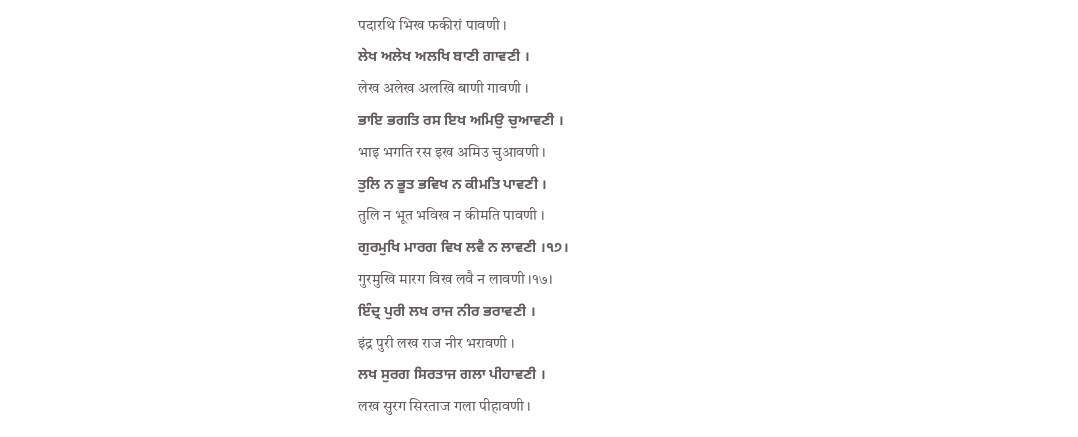पदारथि भिख फकीरां पावणी ।
ਲੇਖ ਅਲੇਖ ਅਲਖਿ ਬਾਣੀ ਗਾਵਣੀ ।
लेख अलेख अलखि बाणी गावणी ।
ਭਾਇ ਭਗਤਿ ਰਸ ਇਖ ਅਮਿਉ ਚੁਆਵਣੀ ।
भाइ भगति रस इख अमिउ चुआवणी ।
ਤੁਲਿ ਨ ਭੂਤ ਭਵਿਖ ਨ ਕੀਮਤਿ ਪਾਵਣੀ ।
तुलि न भूत भविख न कीमति पावणी ।
ਗੁਰਮੁਖਿ ਮਾਰਗ ਵਿਖ ਲਵੈ ਨ ਲਾਵਣੀ ।੧੭।
गुरमुखि मारग विख लवै न लावणी ।१७।
ਇੰਦ੍ਰ ਪੁਰੀ ਲਖ ਰਾਜ ਨੀਰ ਭਰਾਵਣੀ ।
इंद्र पुरी लख राज नीर भरावणी ।
ਲਖ ਸੁਰਗ ਸਿਰਤਾਜ ਗਲਾ ਪੀਹਾਵਣੀ ।
लख सुरग सिरताज गला पीहावणी ।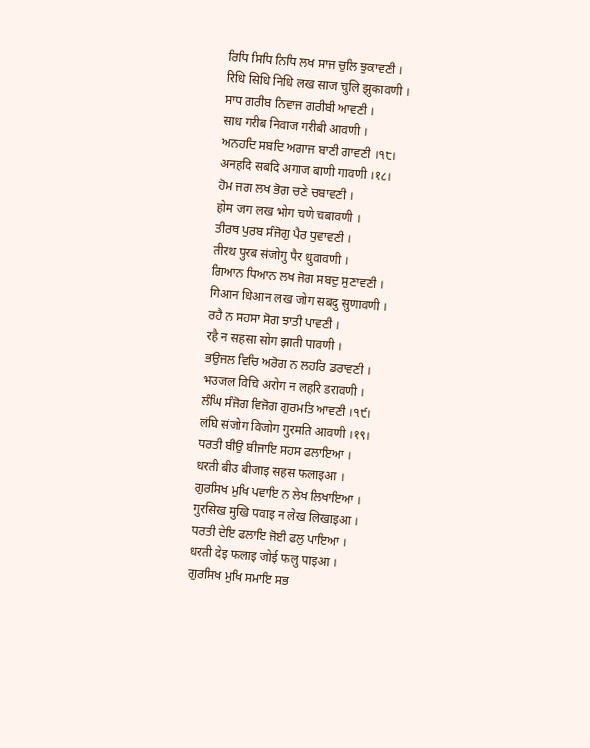ਰਿਧਿ ਸਿਧਿ ਨਿਧਿ ਲਖ ਸਾਜ ਚੁਲਿ ਝੁਕਾਵਣੀ ।
रिधि सिधि निधि लख साज चुलि झुकावणी ।
ਸਾਧ ਗਰੀਬ ਨਿਵਾਜ ਗਰੀਬੀ ਆਵਣੀ ।
साध गरीब निवाज गरीबी आवणी ।
ਅਨਹਦਿ ਸਬਦਿ ਅਗਾਜ ਬਾਣੀ ਗਾਵਣੀ ।੧੮।
अनहदि सबदि अगाज बाणी गावणी ।१८।
ਹੋਮ ਜਗ ਲਖ ਭੋਗ ਚਣੇ ਚਬਾਵਣੀ ।
होम जग लख भोग चणे चबावणी ।
ਤੀਰਥ ਪੁਰਬ ਸੰਜੋਗੁ ਪੈਰ ਧੁਵਾਵਣੀ ।
तीरथ पुरब संजोगु पैर धुवावणी ।
ਗਿਆਨ ਧਿਆਨ ਲਖ ਜੋਗ ਸਬਦੁ ਸੁਣਾਵਣੀ ।
गिआन धिआन लख जोग सबदु सुणावणी ।
ਰਹੈ ਨ ਸਹਸਾ ਸੋਗ ਝਾਤੀ ਪਾਵਣੀ ।
रहै न सहसा सोग झाती पावणी ।
ਭਉਜਲ ਵਿਚਿ ਅਰੋਗ ਨ ਲਹਰਿ ਡਰਾਵਣੀ ।
भउजल विचि अरोग न लहरि डरावणी ।
ਲੰਘਿ ਸੰਜੋਗ ਵਿਜੋਗ ਗੁਰਮਤਿ ਆਵਣੀ ।੧੯।
लंघि संजोग विजोग गुरमति आवणी ।१९।
ਧਰਤੀ ਬੀਉ ਬੀਜਾਇ ਸਹਸ ਫਲਾਇਆ ।
धरती बीउ बीजाइ सहस फलाइआ ।
ਗੁਰਸਿਖ ਮੁਖਿ ਪਵਾਇ ਨ ਲੇਖ ਲਿਖਾਇਆ ।
गुरसिख मुखि पवाइ न लेख लिखाइआ ।
ਧਰਤੀ ਦੇਇ ਫਲਾਇ ਜੋਈ ਫਲੁ ਪਾਇਆ ।
धरती देइ फलाइ जोई फलु पाइआ ।
ਗੁਰਸਿਖ ਮੁਖਿ ਸਮਾਇ ਸਭ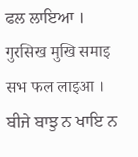ਫਲ ਲਾਇਆ ।
गुरसिख मुखि समाइ सभ फल लाइआ ।
ਬੀਜੇ ਬਾਝੁ ਨ ਖਾਇ ਨ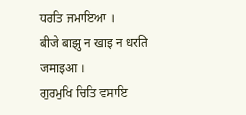ਧਰਤਿ ਜਮਾਇਆ ।
बीजे बाझु न खाइ न धरति जमाइआ ।
ਗੁਰਮੁਖਿ ਚਿਤਿ ਵਸਾਇ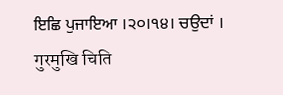ਇਛਿ ਪੁਜਾਇਆ ।੨੦।੧੪। ਚਉਦਾਂ ।
गुरमुखि चिति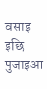वसाइ इछि पुजाइआ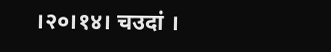।२०।१४। चउदां ।